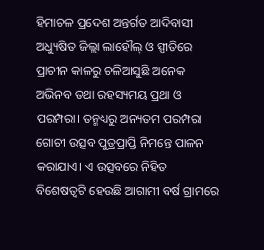ହିମାଚଳ ପ୍ରଦେଶ ଅନ୍ତର୍ଗତ ଆଦିବାସୀ ଅଧ୍ୟୁଷିତ ଜିଲ୍ଲା ଲାହୌଲ୍ ଓ ସ୍ପୀତିରେ ପ୍ରାଚୀନ କାଳରୁ ଚଳିଆସୁଛି ଅନେକ ଅଭିନବ ତଥା ରହସ୍ୟମୟ ପ୍ରଥା ଓ ପରମ୍ପରା। ତନ୍ମଧ୍ୟରୁ ଅନ୍ୟତମ ପରମ୍ପରା ଗୋଚୀ ଉତ୍ସବ ପୁତ୍ରପ୍ରାପ୍ତି ନିମନ୍ତେ ପାଳନ କରାଯାଏ। ଏ ଉତ୍ସବରେ ନିହିତ ବିଶେଷତ୍ବଟି ହେଉଛି ଆଗାମୀ ବର୍ଷ ଗ୍ରାମରେ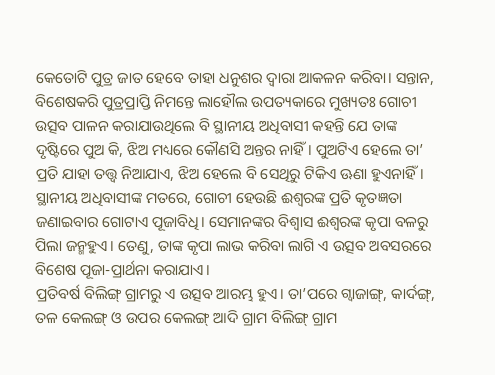କେତୋଟି ପୁତ୍ର ଜାତ ହେବେ ତାହା ଧନୁଶର ଦ୍ବାରା ଆକଳନ କରିବା। ସନ୍ତାନ, ବିଶେଷକରି ପୁତ୍ରପ୍ରାପ୍ତି ନିମନ୍ତେ ଲାହୌଲ ଉପତ୍ୟକାରେ ମୁଖ୍ୟତଃ ଗୋଚୀ ଉତ୍ସବ ପାଳନ କରାଯାଉଥିଲେ ବି ସ୍ଥାନୀୟ ଅଧିବାସୀ କହନ୍ତି ଯେ ତାଙ୍କ ଦୃଷ୍ଟିରେ ପୁଅ କି, ଝିଅ ମଧ୍ୟରେ କୌଣସି ଅନ୍ତର ନାହିଁ। ପୁଅଟିଏ ହେଲେ ତା’ ପ୍ରତି ଯାହା ତତ୍ତ୍ବ ନିଆଯାଏ, ଝିଅ ହେଲେ ବି ସେଥିରୁ ଟିକିଏ ଊଣା ହୁଏନାହିଁ। ସ୍ଥାନୀୟ ଅଧିବାସୀଙ୍କ ମତରେ, ଗୋଚୀ ହେଉଛି ଈଶ୍ବରଙ୍କ ପ୍ରତି କୃତଜ୍ଞତା ଜଣାଇବାର ଗୋଟାଏ ପୂଜାବିଧି। ସେମାନଙ୍କର ବିଶ୍ବାସ ଈଶ୍ବରଙ୍କ କୃପା ବଳରୁ ପିଲା ଜନ୍ମହୁଏ। ତେଣୁ, ତାଙ୍କ କୃପା ଲାଭ କରିବା ଲାଗି ଏ ଉତ୍ସବ ଅବସରରେ ବିଶେଷ ପୂଜା-ପ୍ରାର୍ଥନା କରାଯାଏ।
ପ୍ରତିବର୍ଷ ବିଲିଙ୍ଗ୍ ଗ୍ରାମରୁ ଏ ଉତ୍ସବ ଆରମ୍ଭ ହୁଏ। ତା’ପରେ ଗ୍ବାଜାଙ୍ଗ୍, କାର୍ଦଙ୍ଗ୍, ତଳ କେଲଙ୍ଗ୍ ଓ ଉପର କେଲଙ୍ଗ୍ ଆଦି ଗ୍ରାମ ବିଲିଙ୍ଗ୍ ଗ୍ରାମ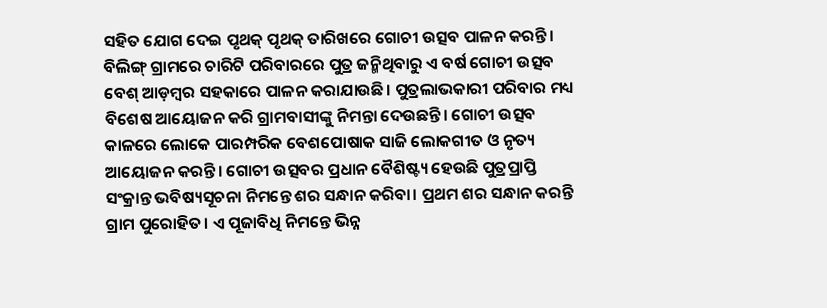ସହିତ ଯୋଗ ଦେଇ ପୃଥକ୍ ପୃଥକ୍ ତାରିଖରେ ଗୋଚୀ ଉତ୍ସବ ପାଳନ କରନ୍ତି। ବିଲିଙ୍ଗ୍ ଗ୍ରାମରେ ଚାରିଟି ପରିବାରରେ ପୁତ୍ର ଜନ୍ମିଥିବାରୁ ଏ ବର୍ଷ ଗୋଚୀ ଉତ୍ସବ ବେଶ୍ ଆଡ଼ମ୍ବର ସହକାରେ ପାଳନ କରାଯାଉଛି। ପୁତ୍ରଲାଭକାରୀ ପରିବାର ମଧ୍ୟ ବିଶେଷ ଆୟୋଜନ କରି ଗ୍ରାମବାସୀଙ୍କୁ ନିମନ୍ତା ଦେଉଛନ୍ତି। ଗୋଚୀ ଉତ୍ସବ କାଳରେ ଲୋକେ ପାରମ୍ପରିକ ବେଶପୋଷାକ ସାଜି ଲୋକଗୀତ ଓ ନୃତ୍ୟ ଆୟୋଜନ କରନ୍ତି। ଗୋଚୀ ଉତ୍ସବର ପ୍ରଧାନ ବୈଶିଷ୍ଟ୍ୟ ହେଉଛି ପୁତ୍ରପ୍ରାପ୍ତି ସଂକ୍ରାନ୍ତ ଭବିଷ୍ୟସୂଚନା ନିମନ୍ତେ ଶର ସନ୍ଧାନ କରିବା। ପ୍ରଥମ ଶର ସନ୍ଧାନ କରନ୍ତି ଗ୍ରାମ ପୁରୋହିତ। ଏ ପୂଜାବିଧି ନିମନ୍ତେ ଭିନ୍ନ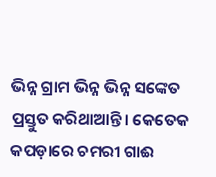ଭିନ୍ନ ଗ୍ରାମ ଭିନ୍ନ ଭିନ୍ନ ସଙ୍କେତ ପ୍ରସ୍ତୁତ କରିଥାଆନ୍ତି। କେତେକ କପଡ଼ାରେ ଚମରୀ ଗାଈ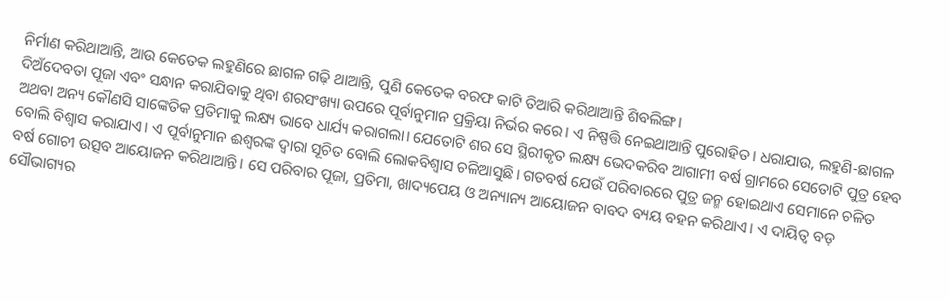ନିର୍ମାଣ କରିଥାଆନ୍ତି, ଆଉ କେତେକ ଲହୁଣିରେ ଛାଗଳ ଗଢ଼ି ଥାଆନ୍ତି, ପୁଣି କେତେକ ବରଫ କାଟି ତିଆରି କରିଥାଆନ୍ତି ଶିବଲିଙ୍ଗ।
ଦିଅଁଦେବତା ପୂଜା ଏବଂ ସନ୍ଧାନ କରାଯିବାକୁ ଥିବା ଶରସଂଖ୍ୟା ଉପରେ ପୂର୍ବାନୁମାନ ପ୍ରକ୍ରିୟା ନିର୍ଭର କରେ। ଏ ନିଷ୍ପତ୍ତି ନେଇଥାଆନ୍ତି ପୁରୋହିତ। ଧରାଯାଉ, ଲହୁଣି-ଛାଗଳ ଅଥବା ଅନ୍ୟ କୌଣସି ସାଙ୍କେତିକ ପ୍ରତିମାକୁ ଲକ୍ଷ୍ୟ ଭାବେ ଧାର୍ଯ୍ୟ କରାଗଲା। ଯେତୋଟି ଶର ସେ ସ୍ଥିରୀକୃତ ଲକ୍ଷ୍ୟ ଭେଦକରିବ ଆଗାମୀ ବର୍ଷ ଗ୍ରାମରେ ସେତୋଟି ପୁତ୍ର ହେବ ବୋଲି ବିଶ୍ବାସ କରାଯାଏ। ଏ ପୂର୍ବାନୁମାନ ଈଶ୍ବରଙ୍କ ଦ୍ବାରା ସୂଚିତ ବୋଲି ଲୋକବିଶ୍ବାସ ଚଳିଆସୁଛି। ଗତବର୍ଷ ଯେଉଁ ପରିବାରରେ ପୁତ୍ର ଜନ୍ମ ହୋଇଥାଏ ସେମାନେ ଚଳିତ ବର୍ଷ ଗୋଚୀ ଉତ୍ସବ ଆୟୋଜନ କରିଥାଆନ୍ତି। ସେ ପରିବାର ପୂଜା, ପ୍ରତିମା, ଖାଦ୍ୟପେୟ ଓ ଅନ୍ୟାନ୍ୟ ଆୟୋଜନ ବାବଦ ବ୍ୟୟ ବହନ କରିଥାଏ। ଏ ଦାୟିତ୍ବ ବଡ଼ ସୌଭାଗ୍ୟର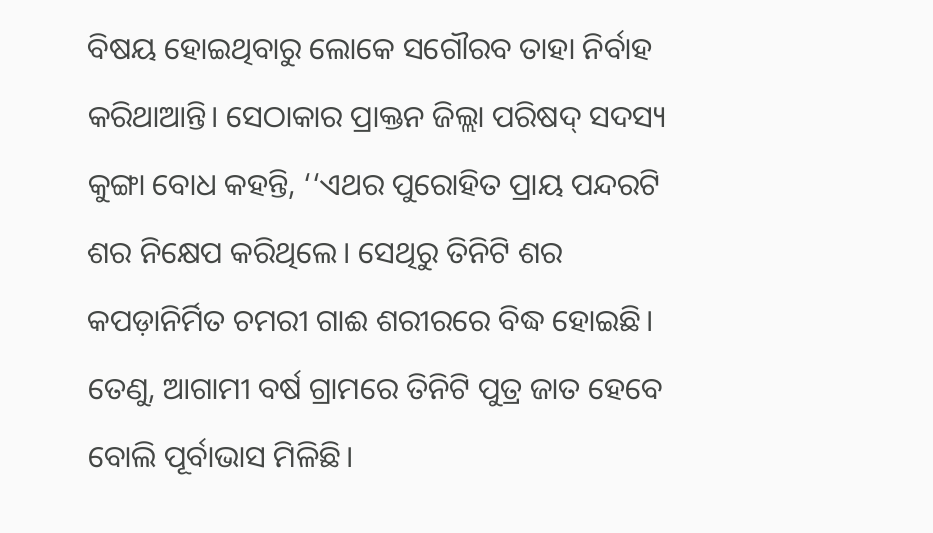ବିଷୟ ହୋଇଥିବାରୁ ଲୋକେ ସଗୌରବ ତାହା ନିର୍ବାହ କରିଥାଆନ୍ତି। ସେଠାକାର ପ୍ରାକ୍ତନ ଜିଲ୍ଲା ପରିଷଦ୍ ସଦସ୍ୟ କୁଙ୍ଗା ବୋଧ କହନ୍ତି, ‘‘ଏଥର ପୁରୋହିତ ପ୍ରାୟ ପନ୍ଦରଟି ଶର ନିକ୍ଷେପ କରିଥିଲେ। ସେଥିରୁ ତିନିଟି ଶର କପଡ଼ାନିର୍ମିତ ଚମରୀ ଗାଈ ଶରୀରରେ ବିଦ୍ଧ ହୋଇଛି। ତେଣୁ, ଆଗାମୀ ବର୍ଷ ଗ୍ରାମରେ ତିନିଟି ପୁତ୍ର ଜାତ ହେବେ ବୋଲି ପୂର୍ବାଭାସ ମିଳିଛି।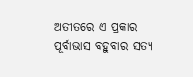ଅତୀତରେ ଏ ପ୍ରକାର ପୂର୍ବାଭାସ ବହୁବାର ସତ୍ୟ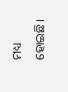ମଧ୍ୟ ହୋଇଛି।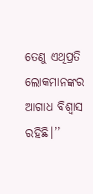ତେଣୁ ଏଥିପ୍ରତି ଲୋକମାନଙ୍କର ଆଗାଧ ବିଶ୍ବାସ ରହିଛି।’’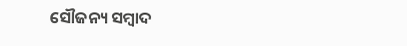ସୌଜନ୍ୟ ସମ୍ବାଦ